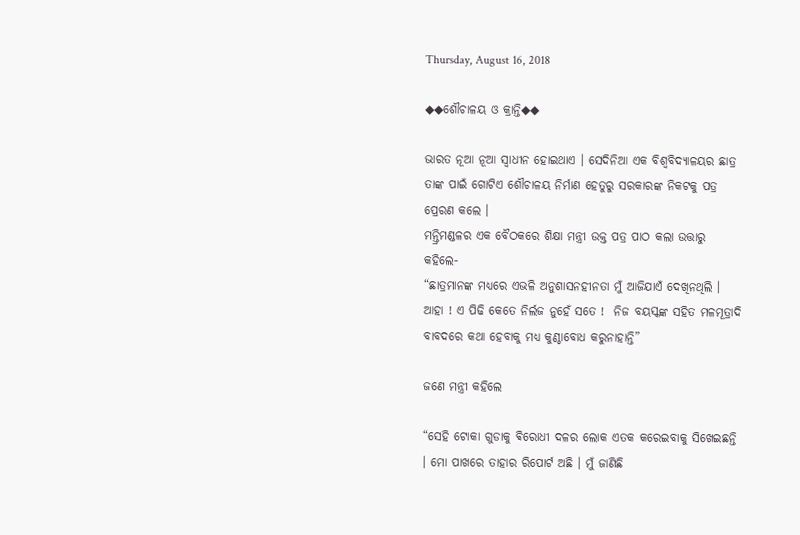Thursday, August 16, 2018

◆◆ଶୌଚାଳୟ ଓ କ୍ରାନ୍ତି◆◆

ଭାରତ ନୂଆ ନୂଆ ସ୍ଵାଧୀନ ହୋଇଥାଏ । ସେଦିନିଆ ଏକ ବିଶ୍ବବିଦ୍ୟାଳୟର ଛାତ୍ର ତାଙ୍କ ପାଇଁ ଗୋଟିଏ ଶୌଚାଳୟ ନିର୍ମାଣ ହେତୁରୁ ସରକାରଙ୍କ ନିକଟକୁ ପତ୍ର ପ୍ରେରଣ କଲେ ।
ମନ୍ତ୍ରିମଣ୍ଡଳର ଏକ ବୈଠକରେ ଶିକ୍ଷା ମନ୍ତ୍ରୀ ଉକ୍ତ ପତ୍ର ପାଠ କଲା ଉତ୍ତାରୁ କହିଲେ-
“ଛାତ୍ରମାନଙ୍କ ମଧ୍ୟରେ ଏଭଳି ଅନୁଶାସନହୀନତା ମୁଁ ଆଜିଯାଏଁ ଦେଖିନଥିଲି । ଆହା ! ଏ ପିଢି କେତେ ନିର୍ଲଜ ନୁହେଁ ସତେ !  ନିଜ ବୟସ୍କଙ୍କ ସହିତ ମଳମୂତ୍ରାଦି ବାବଦରେ କଥା ହେବାକୁ ମଧ୍ଯ କୁଣ୍ଠାବୋଧ କରୁନାହାନ୍ତି”

ଜଣେ ମନ୍ତ୍ରୀ କହିଲେ

“ସେହି ଟୋକା ଗୁଡାକୁ ଵିରୋଧୀ ଦଳର ଲୋକ ଏତକ କରେଇବାକୁ ସିଖେଇଛନ୍ତି । ମୋ ପାଖରେ ତାହାର ରିପୋର୍ଟ ଅଛି । ମୁଁ ଜାଣିଛି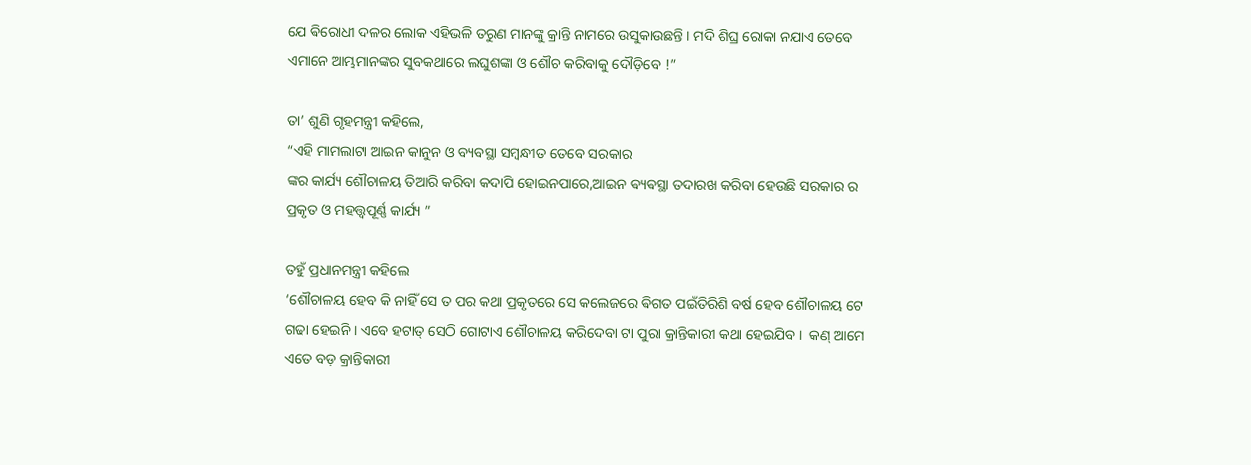ଯେ ଵିରୋଧୀ ଦଳର ଲୋକ ଏହିଭଳି ତରୁଣ ମାନଙ୍କୁ କ୍ରାନ୍ତି ନାମରେ ଉସୁକାଉଛନ୍ତି । ମଦି ଶିଘ୍ର ରୋକା ନଯାଏ ତେବେ ଏମାନେ ଆମ୍ଭମାନଙ୍କର ସୁବକଥାରେ ଲଘୁଶଙ୍କା ଓ ଶୌଚ କରିବାକୁ ଦୌଡ଼ିବେ !”

ତା’ ଶୁଣି ଗୃହମନ୍ତ୍ରୀ କହିଲେ,
“ଏହି ମାମଲାଟା ଆଇନ କାନୁନ ଓ ବ୍ୟବସ୍ଥା ସମ୍ଵନ୍ଧୀତ ତେବେ ସରକାର
ଙ୍କର କାର୍ଯ୍ୟ ଶୌଚାଳୟ ତିଆରି କରିବା କଦାପି ହୋଇନପାରେ,ଆଇନ ଵ୍ୟଵସ୍ଥା ତଦାରଖ କରିବା ହେଉଛି ସରକାର ର ପ୍ରକୃତ ଓ ମହତ୍ତ୍ୱପୂର୍ଣ୍ଣ କାର୍ଯ୍ୟ ”

ତହୁଁ ପ୍ରଧାନମନ୍ତ୍ରୀ କହିଲେ
‘ଶୌଚାଳୟ ହେବ କି ନାହିଁ ସେ ତ ପର କଥା ପ୍ରକୃତରେ ସେ କଲେଜରେ ଵିଗତ ପଇଁତିରିଶି ବର୍ଷ ହେବ ଶୌଚାଳୟ ଟେ ଗଢା ହେଇନି । ଏବେ ହଟାତ୍ ସେଠି ଗୋଟାଏ ଶୌଚାଳୟ କରିଦେବା ଟା ପୁରା କ୍ରାନ୍ତିକାରୀ କଥା ହେଇଯିବ ।  କଣ୍ ଆମେ ଏତେ ବଡ଼ କ୍ରାନ୍ତିକାରୀ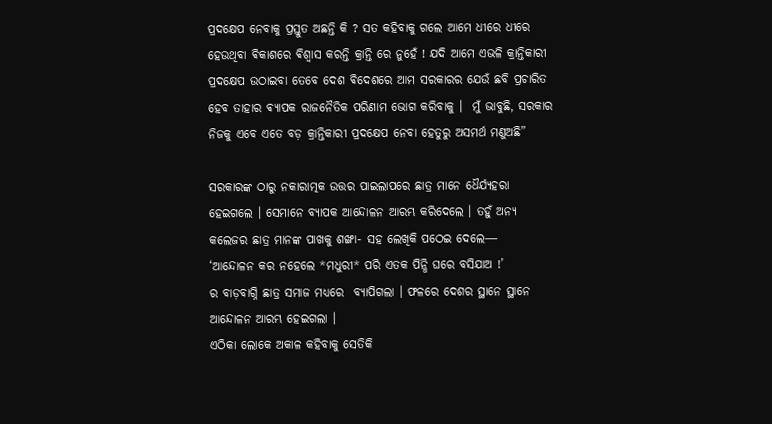ପ୍ରଦକ୍ଷେପ ନେବାକୁ ପ୍ରସ୍ତୁତ ଅଛନ୍ତି କି ? ସତ କହିବାକୁ ଗଲେ ଆମେ ଧୀରେ ଧୀରେ ହେଉଥିବା ଵିକାଶରେ ଵିଶ୍ଵାସ କରନ୍ତି କ୍ରାନ୍ତି ରେ ନୁହେଁ ! ଯଦି ଆମେ ଏଭଳି କ୍ରାନ୍ତିକାରୀ ପ୍ରଦକ୍ଷେପ ଉଠାଇବା ତେବେ ଦେଶ ଵିଦେଶରେ ଆମ ସରକାରର ଯେଉଁ ଛବି ପ୍ରଚାରିତ ହେବ ତାହାର ଵ୍ୟାପକ ରାଜନୈତିକ ପରିଣାମ ଭୋଗ କରିବାକୁ ।  ମୁଁ ଭାବୁଛି, ସରକାର ନିଜକୁ ଏବେ ଏତେ ବଡ଼ କ୍ରାନ୍ତିକାରୀ ପ୍ରଦକ୍ଷେପ ନେବା ହେତୁରୁ ଅସମର୍ଥ ମଣୁଅଛି”

ସରକାରଙ୍କ ଠାରୁ ନକାରାତ୍ମକ ଉତ୍ତର ପାଇଲାପରେ ଛାତ୍ର ମାନେ ଧୈର୍ଯ୍ୟହରା ହେଇଗଲେ । ସେମାନେ ବ୍ୟାପକ ଆନ୍ଦୋଳନ ଆରମ୍ଭ କରିଦେଲେ । ତହୁଁ ଅନ୍ୟ କଲେଜର ଛାତ୍ର ମାନଙ୍କ ପାଖକୁ ଶଙ୍ଖା- ସହ ଲେଖିକି ପଠେଇ ଦେଲେ―
‘ଆନ୍ଦୋଳନ କର ନହେଲେ *ମଧୁରୀ* ପରି ଏତକ ପିନ୍ଧି ଘରେ ବସିଯାଅ !’
ର ବାଡ଼ବାଗ୍ନି ଛାତ୍ର ସମାଜ ମଧ୍ୟରେ  ବ୍ୟାପିଗଲା । ଫଳରେ ଦେଶର ସ୍ଥାନେ ସ୍ଥାନେ ଆନ୍ଦୋଳନ ଆରମ୍ଭ ହେଇଗଲା ।
ଏଠିକା ଲୋକେ ଅକାଳ କହିବାକୁ ସେତିକି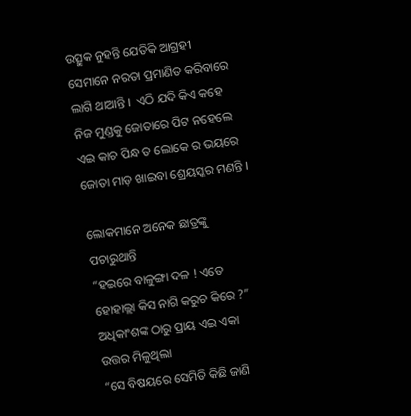ଉତ୍ସୁକ ନୁହନ୍ତି ଯେତିକି ଆଗ୍ରହୀ ସେମାନେ ନରତା ପ୍ରମାଣିତ କରିବାରେ ଲାଗି ଥାଆନ୍ତି ।  ଏଠି ଯଦି କିଏ କହେ ନିଜ ମୁଣ୍ଡକୁ ଜୋତାରେ ପିଟ ନହେଲେ ଏଇ କାଚ ପିନ୍ଧ ତ ଲୋକେ ର ଭୟରେ ଜୋତା ମାଡ଼ ଖାଇବା ଶ୍ରେୟସ୍କର ମଣନ୍ତି ।

ଲୋକମାନେ ଅନେକ ଛାତ୍ରଙ୍କୁ ପଚାରୁଥାନ୍ତି
“ହଇରେ ବାଳୁଙ୍ଗା ଦଳ ! ଏତେ ହୋହାଲ୍ଲା କିସ ନାଗି କରୁଚ କିରେ ?”
ଅଧିକାଂଶଙ୍କ ଠାରୁ ପ୍ରାୟ ଏଇ ଏକା ଉତ୍ତର ମିଳୁଥିଲା
“ସେ ବିଷୟରେ ସେମିତି କିଛି ଜାଣି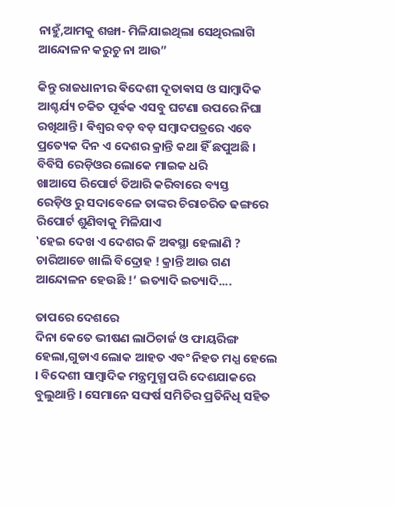ନାହୁଁ,ଆମକୁ ଶଙ୍ଖା- ମିଳିଯାଇଥିଲା ସେଥିରଲାଗି ଆନ୍ଦୋଳନ କରୁଚୁ ନା ଆଉ”

କିନ୍ତୁ ରାଜଧାନୀର ଵିଦେଶୀ ଦୂତାଵାସ ଓ ସାମ୍ବାଦିକ ଆଶ୍ଚର୍ଯ୍ୟ ଚକିତ ପୂର୍ଵକ ଏସବୁ ଘଟଣା ଉପରେ ନିଘା ରଖିଥାନ୍ତି । ଵିଶ୍ଵର ବଡ଼ ବଡ଼ ସମ୍ଵାଦପତ୍ରରେ ଏବେ ପ୍ରତ୍ୟେକ ଦିନ ଏ ଦେଶର କ୍ରାନ୍ତି କଥା ହିଁ ଛପୁଅଛି ।
ବିବିସି ରେଡ଼ିଓର ଲୋକେ ମାଇକ ଧରି
ଖାଆସେ ରିପୋର୍ଟ ତିଆରି କରିବାରେ ବ୍ୟସ୍ତ
ରେଡ଼ିଓ ରୁ ସଦାବେଳେ ତାଙ୍କର ଚିରାଚରିତ ଢଙ୍ଗରେ  ରିପୋର୍ଟ ଶୁଣିବାକୁ ମିଳିଯାଏ
‛ହେଇ ଦେଖ ଏ ଦେଶର କି ଅଵସ୍ଥା ହେଲାଣି ? ଚାରିଆଡେ ଖାଲି ବିଦ୍ରୋହ ! କ୍ରାନ୍ତି ଆଉ ଗଣ ଆନ୍ଦୋଳନ ହେଉଛି !’ ଇତ୍ୟାଦି ଇତ୍ୟାଦି....

ତାପରେ ଦେଶରେ
ଦିନା କେତେ ଭୀଷଣ ଲାଠିଚାର୍ଜ ଓ ଫାୟରିଙ୍ଗ ହେଲା,ଗୁଡାଏ ଲୋକ ଆହତ ଏବଂ ନିହତ ମଧ୍ଯ ହେଲେ । ବିଦେଶୀ ସାମ୍ବାଦିକ ମନ୍ତ୍ରମୁଗ୍ଧ ପରି ଦେଶଯାକରେ ବୁଲୁଥାନ୍ତି । ସେମାନେ ସଙ୍ଘର୍ଷ ସମିତିର ପ୍ରତିନିଧି ସହିତ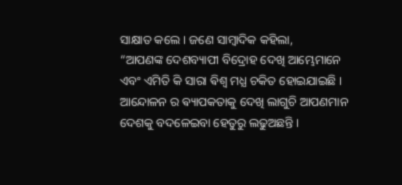ସାକ୍ଷାତ କଲେ । ଜଣେ ସାମ୍ବାଦିକ କହିଲା,
“ଆପଣଙ୍କ ଦେଶବ୍ୟାପୀ ବିଦ୍ରୋହ ଦେଖି ଆମ୍ଭେମାନେ ଏବଂ ଏମିତି କି ସାରା ଵିଶ୍ଵ ମଧ୍ଯ ଚକିତ ହୋଇଯାଇଛି । ଆନ୍ଦୋଳନ ର ଵ୍ୟାପକତାକୁ ଦେଖି ଲାଗୁଚି ଆପଣମାନ ଦେଶକୁ ବଦଳେଇବା ହେତୁରୁ ଲଢୁଅଛନ୍ତି ।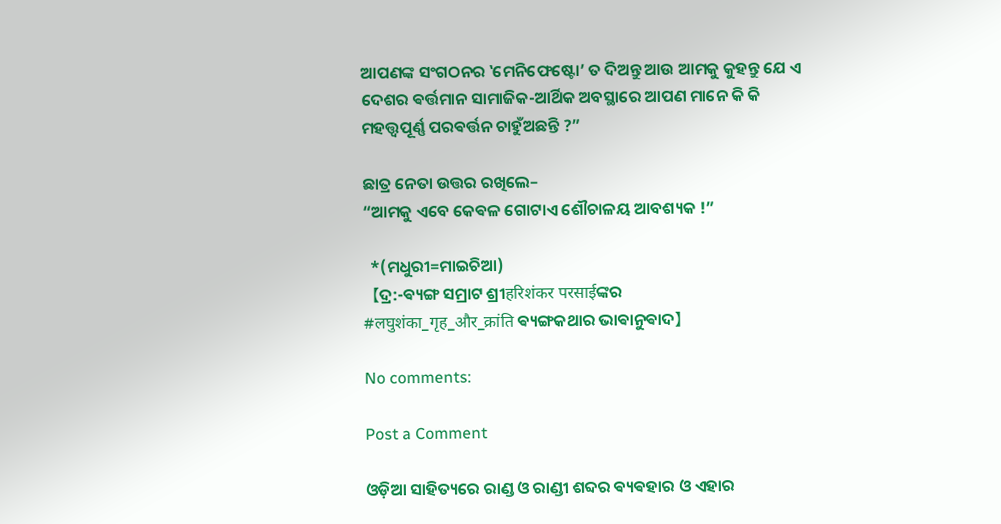ଆପଣଙ୍କ ସଂଗଠନର ‛ମେନିଫେଷ୍ଟୋ’ ତ ଦିଅନ୍ତୁ ଆଉ ଆମକୁ କୁହନ୍ତୁ ଯେ ଏ ଦେଶର ଵର୍ତ୍ତମାନ ସାମାଜିକ-ଆର୍ଥିକ ଅବସ୍ଥାରେ ଆପଣ ମାନେ କି କି ମହତ୍ତ୍ୱପୂର୍ଣ୍ଣ ପରଵର୍ତ୍ତନ ଚାହୁଁଅଛନ୍ତି ?”

ଛାତ୍ର ନେତା ଉତ୍ତର ରଖିଲେ–
“ଆମକୁ ଏବେ କେଵଳ ଗୋଟାଏ ଶୌଚାଳୟ ଆବଶ୍ୟକ !”

  *(ମଧୁରୀ=ମାଇଚିଆ)
【ଦ୍ର:-ଵ୍ୟଙ୍ଗ ସମ୍ରାଟ ଶ୍ରୀहरिशंकर परसाईଙ୍କର
#लघुशंका_गृह_और_क्रांति ଵ୍ୟଙ୍ଗକଥାର ଭାଵାନୁଵାଦ】

No comments:

Post a Comment

ଓଡ଼ିଆ ସାହିତ୍ୟରେ ରାଣ୍ଡ ଓ ରାଣ୍ଡୀ ଶବ୍ଦର ଵ୍ୟଵହାର ଓ ଏହାର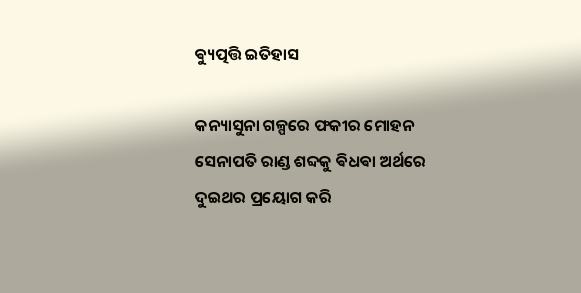ଵ୍ୟୁତ୍ପତ୍ତି ଇତିହାସ

କନ୍ୟାସୁନା ଗଳ୍ପରେ ଫକୀର ମୋହନ ସେନାପତି ରାଣ୍ଡ ଶବ୍ଦକୁ ଵିଧଵା ଅର୍ଥରେ ଦୁଇଥର ପ୍ରୟୋଗ କରି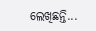ଲେଖିଛନ୍ତି...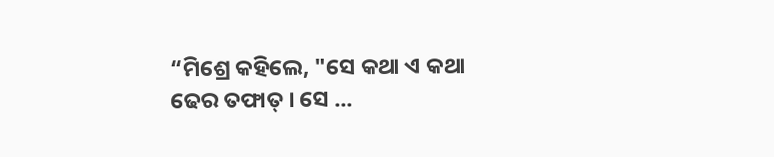“ମିଶ୍ରେ କହିଲେ, "ସେ କଥା ଏ କଥା ଢେର ତଫାତ୍ । ସେ ...